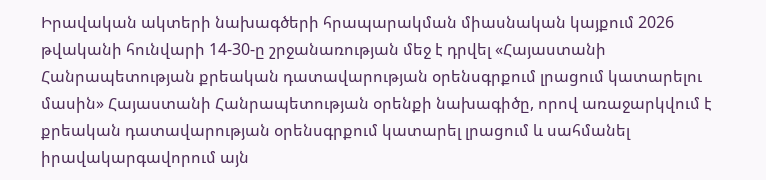Իրավական ակտերի նախագծերի հրապարակման միասնական կայքում 2026 թվականի հունվարի 14-30-ը շրջանառության մեջ է դրվել «Հայաստանի Հանրապետության քրեական դատավարության օրենսգրքում լրացում կատարելու մասին» Հայաստանի Հանրապետության օրենքի նախագիծը, որով առաջարկվում է քրեական դատավարության օրենսգրքում կատարել լրացում և սահմանել իրավակարգավորում այն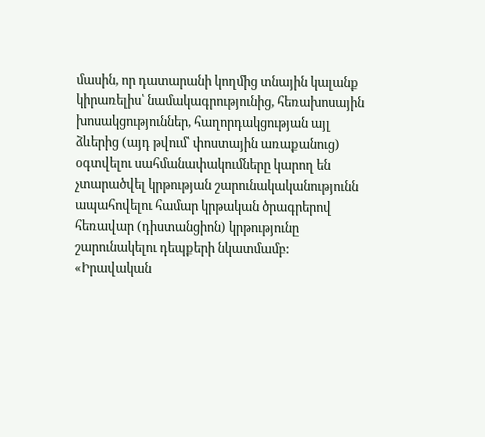մասին, որ դատարանի կողմից տնային կալանք կիրառելիս՝ նամակագրությունից, հեռախոսային խոսակցություններ, հաղորդակցության այլ ձևերից (այդ թվում՝ փոստային առաքանուց) օգտվելու սահմանափակումները կարող են չտարածվել կրթության շարունակականությունն ապահովելու համար կրթական ծրագրերով հեռավար (դիստանցիոն) կրթությունը շարունակելու դեպքերի նկատմամբ:
«Իրավական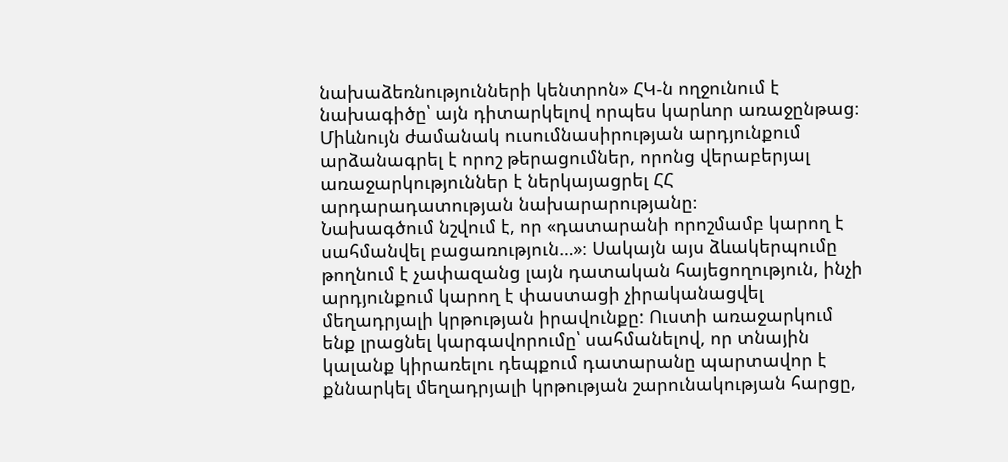նախաձեռնությունների կենտրոն» ՀԿ-ն ողջունում է նախագիծը՝ այն դիտարկելով որպես կարևոր առաջընթաց։ Միևնույն ժամանակ ուսումնասիրության արդյունքում արձանագրել է որոշ թերացումներ, որոնց վերաբերյալ առաջարկություններ է ներկայացրել ՀՀ արդարադատության նախարարությանը։
Նախագծում նշվում է, որ «դատարանի որոշմամբ կարող է սահմանվել բացառություն…»։ Սակայն այս ձևակերպումը թողնում է չափազանց լայն դատական հայեցողություն, ինչի արդյունքում կարող է փաստացի չիրականացվել մեղադրյալի կրթության իրավունքը: Ուստի առաջարկում ենք լրացնել կարգավորումը՝ սահմանելով, որ տնային կալանք կիրառելու դեպքում դատարանը պարտավոր է քննարկել մեղադրյալի կրթության շարունակության հարցը,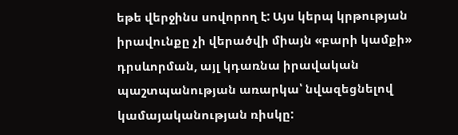եթե վերջինս սովորող է: Այս կերպ կրթության իրավունքը չի վերածվի միայն «բարի կամքի» դրսևորման, այլ կդառնա իրավական պաշտպանության առարկա՝ նվազեցնելով կամայականության ռիսկը: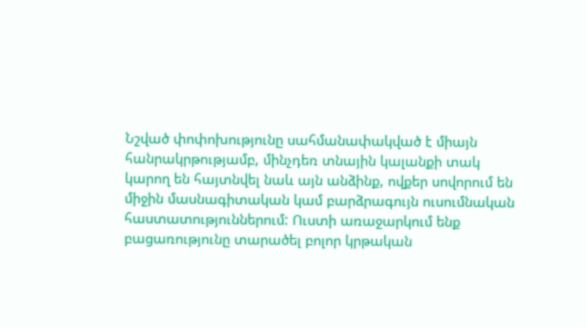Նշված փոփոխությունը սահմանափակված է միայն հանրակրթությամբ, մինչդեռ տնային կալանքի տակ կարող են հայտնվել նաև այն անձինք, ովքեր սովորում են միջին մասնագիտական կամ բարձրագույն ուսումնական հաստատություններում: Ուստի առաջարկում ենք բացառությունը տարածել բոլոր կրթական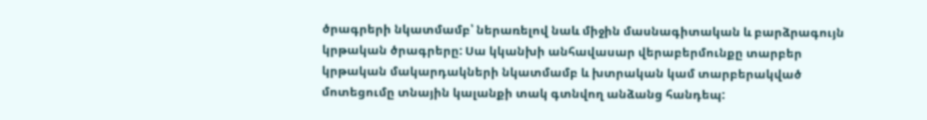ծրագրերի նկատմամբ՝ ներառելով նաև միջին մասնագիտական և բարձրագույն կրթական ծրագրերը: Սա կկանխի անհավասար վերաբերմունքը տարբեր կրթական մակարդակների նկատմամբ և խտրական կամ տարբերակված մոտեցումը տնային կալանքի տակ գտնվող անձանց հանդեպ: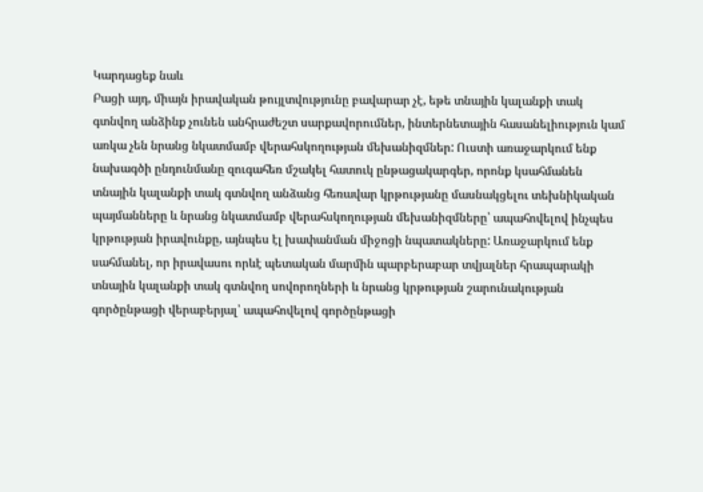Կարդացեք նաև
Բացի այդ, միայն իրավական թույլտվությունը բավարար չէ, եթե տնային կալանքի տակ գտնվող անձինք չունեն անհրաժեշտ սարքավորումներ, ինտերնետային հասանելիություն կամ առկա չեն նրանց նկատմամբ վերահսկողության մեխանիզմներ: Ուստի առաջարկում ենք նախագծի ընդունմանը զուգահեռ մշակել հատուկ ընթացակարգեր, որոնք կսահմանեն տնային կալանքի տակ գտնվող անձանց հեռավար կրթությանը մասնակցելու տեխնիկական պայմանները և նրանց նկատմամբ վերահսկողության մեխանիզմները՝ ապահովելով ինչպես կրթության իրավունքը, այնպես էլ խափանման միջոցի նպատակները: Առաջարկում ենք սահմանել, որ իրավասու որևէ պետական մարմին պարբերաբար տվյալներ հրապարակի տնային կալանքի տակ գտնվող սովորողների և նրանց կրթության շարունակության գործընթացի վերաբերյալ՝ ապահովելով գործընթացի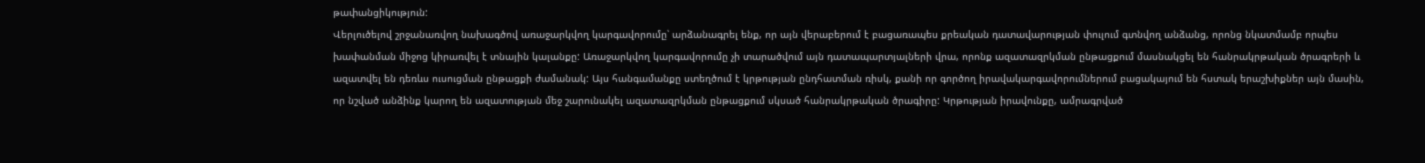թափանցիկություն:
Վերլուծելով շրջանառվող նախագծով առաջարկվող կարգավորումը՝ արձանագրել ենք, որ այն վերաբերում է բացառապես քրեական դատավարության փուլում գտնվող անձանց, որոնց նկատմամբ որպես խափանման միջոց կիրառվել է տնային կալանքը: Առաջարկվող կարգավորումը չի տարածվում այն դատապարտյալների վրա, որոնք ազատազրկման ընթացքում մասնակցել են հանրակրթական ծրագրերի և ազատվել են դեռևս ուսուցման ընթացքի ժամանակ: Այս հանգամանքը ստեղծում է կրթության ընդհատման ռիսկ, քանի որ գործող իրավակարգավորումներում բացակայում են հստակ երաշխիքներ այն մասին, որ նշված անձինք կարող են ազատության մեջ շարունակել ազատազրկման ընթացքում սկսած հանրակրթական ծրագիրը: Կրթության իրավունքը, ամրագրված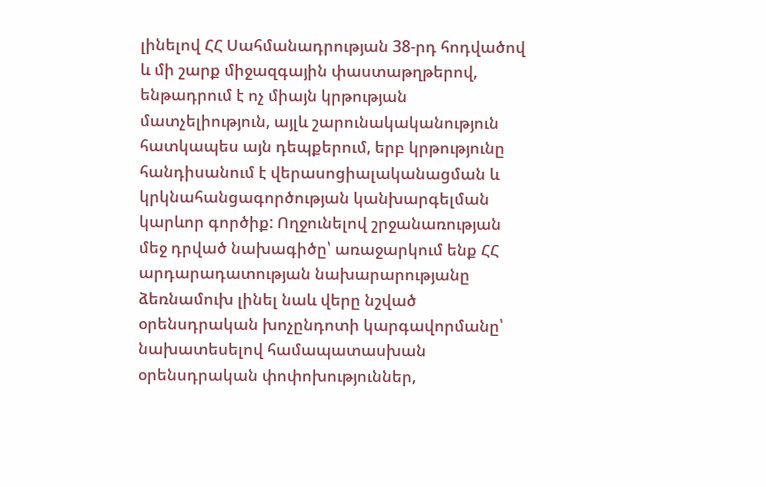լինելով ՀՀ Սահմանադրության 38-րդ հոդվածով և մի շարք միջազգային փաստաթղթերով, ենթադրում է ոչ միայն կրթության մատչելիություն, այլև շարունակականություն հատկապես այն դեպքերում, երբ կրթությունը հանդիսանում է վերասոցիալականացման և կրկնահանցագործության կանխարգելման կարևոր գործիք: Ողջունելով շրջանառության մեջ դրված նախագիծը՝ առաջարկում ենք ՀՀ արդարադատության նախարարությանը ձեռնամուխ լինել նաև վերը նշված օրենսդրական խոչընդոտի կարգավորմանը՝ նախատեսելով համապատասխան օրենսդրական փոփոխություններ,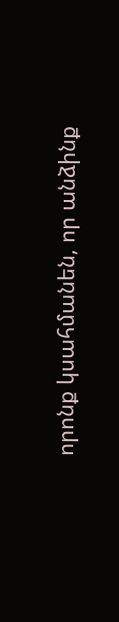որոնք կսահմանեն, որ անձինք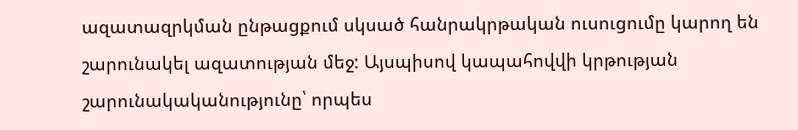ազատազրկման ընթացքում սկսած հանրակրթական ուսուցումը կարող են շարունակել ազատության մեջ: Այսպիսով կապահովվի կրթության շարունակականությունը՝ որպես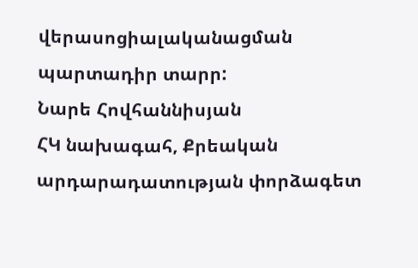վերասոցիալականացման պարտադիր տարր:
Նարե Հովհաննիսյան
ՀԿ նախագահ, Քրեական արդարադատության փորձագետ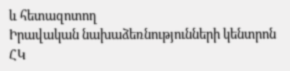և հետազոտող
Իրավական նախաձեռնությունների կենտրոն ՀԿ